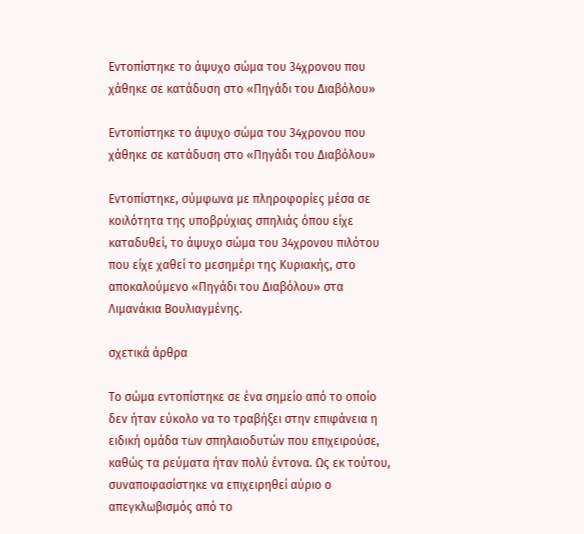Εντοπίστηκε το άψυχο σώμα του 34χρονου που χάθηκε σε κατάδυση στο «Πηγάδι του Διαβόλου»

Εντοπίστηκε το άψυχο σώμα του 34χρονου που χάθηκε σε κατάδυση στο «Πηγάδι του Διαβόλου»

Εντοπίστηκε, σύμφωνα με πληροφορίες μέσα σε κοιλότητα της υποβρύχιας σπηλιάς όπου είχε καταδυθεί, το άψυχο σώμα του 34χρονου πιλότου που είχε χαθεί το μεσημέρι της Κυριακής, στο αποκαλούμενο «Πηγάδι του Διαβόλου» στα Λιμανάκια Βουλιαγμένης.

σχετικά άρθρα

Το σώμα εντοπίστηκε σε ένα σημείο από το οποίο δεν ήταν εύκολο να το τραβήξει στην επιφάνεια η ειδική ομάδα των σπηλαιοδυτών που επιχειρούσε, καθώς τα ρεύματα ήταν πολύ έντονα. Ως εκ τούτου, συναποφασίστηκε να επιχειρηθεί αύριο ο απεγκλωβισμός από το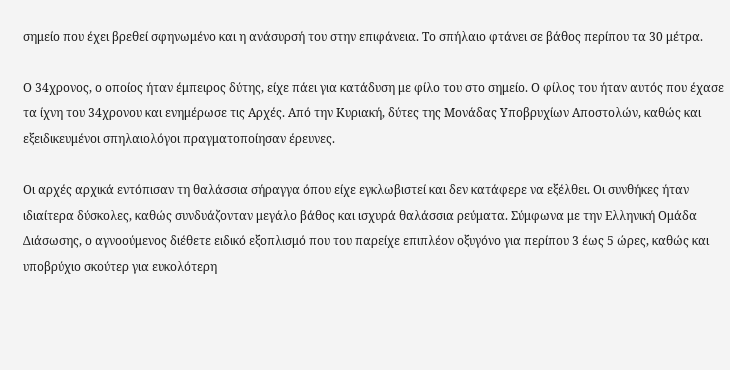σημείο που έχει βρεθεί σφηνωμένο και η ανάσυρσή του στην επιφάνεια. Το σπήλαιο φτάνει σε βάθος περίπου τα 30 μέτρα.

Ο 34χρονος, ο οποίος ήταν έμπειρος δύτης, είχε πάει για κατάδυση με φίλο του στο σημείο. Ο φίλος του ήταν αυτός που έχασε τα ίχνη του 34χρονου και ενημέρωσε τις Αρχές. Από την Κυριακή, δύτες της Μονάδας Υποβρυχίων Αποστολών, καθώς και εξειδικευμένοι σπηλαιολόγοι πραγματοποίησαν έρευνες.

Οι αρχές αρχικά εντόπισαν τη θαλάσσια σήραγγα όπου είχε εγκλωβιστεί και δεν κατάφερε να εξέλθει. Οι συνθήκες ήταν ιδιαίτερα δύσκολες, καθώς συνδυάζονταν μεγάλο βάθος και ισχυρά θαλάσσια ρεύματα. Σύμφωνα με την Ελληνική Ομάδα Διάσωσης, ο αγνοούμενος διέθετε ειδικό εξοπλισμό που του παρείχε επιπλέον οξυγόνο για περίπου 3 έως 5 ώρες, καθώς και υποβρύχιο σκούτερ για ευκολότερη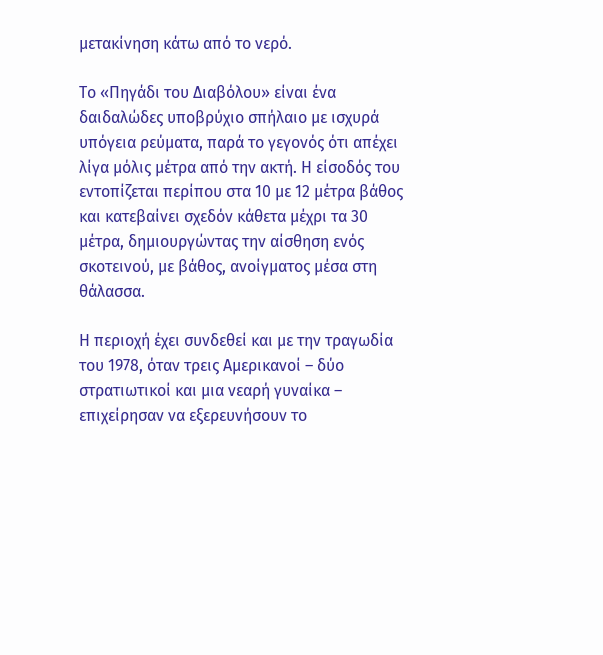μετακίνηση κάτω από το νερό.

Το «Πηγάδι του Διαβόλου» είναι ένα δαιδαλώδες υποβρύχιο σπήλαιο με ισχυρά υπόγεια ρεύματα, παρά το γεγονός ότι απέχει λίγα μόλις μέτρα από την ακτή. Η είσοδός του εντοπίζεται περίπου στα 10 με 12 μέτρα βάθος και κατεβαίνει σχεδόν κάθετα μέχρι τα 30 μέτρα, δημιουργώντας την αίσθηση ενός σκοτεινού, με βάθος, ανοίγματος μέσα στη θάλασσα.

Η περιοχή έχει συνδεθεί και με την τραγωδία του 1978, όταν τρεις Αμερικανοί – δύο στρατιωτικοί και μια νεαρή γυναίκα – επιχείρησαν να εξερευνήσουν το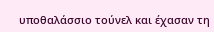υποθαλάσσιο τούνελ και έχασαν τη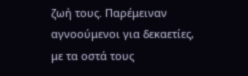ζωή τους. Παρέμειναν αγνοούμενοι για δεκαετίες, με τα οστά τους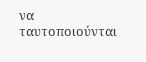να ταυτοποιούνται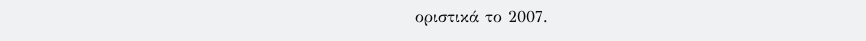οριστικά το 2007.